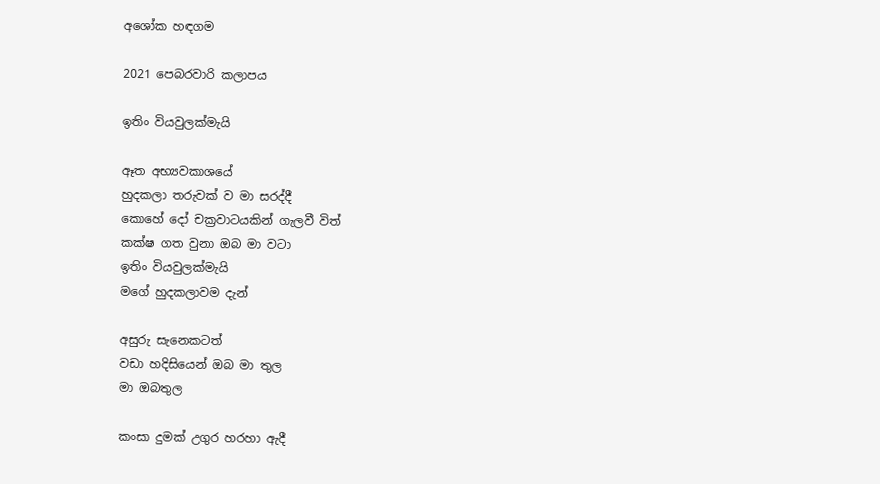අශෝක හඳගම

2021 පෙබරවාරි කලාපය

ඉතිං වියවුලක්මැයි

ඈත අභ්‍යවකාශයේ
හුදකලා තරුවක් ව මා සරද්දී
කොහේ දෝ චක්‍රවාටයකින් ගැලවී විත්
කක්ෂ ගත වුනා ඔබ මා වටා
ඉතිං වියවුලක්මැයි
මගේ හුදකලාවම දැන්

අසුරු සැනෙකටත්
වඩා හදිසියෙන් ඔබ මා තුල
මා ඔබතුල

කංසා දුමක් උගුර හරහා ඇදී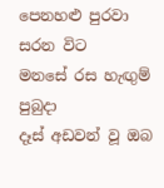පෙනහළු පුරවා සරන විට
මනසේ රස හැඟුම් පුබුදා
දෑස් අඩවන් වූ ඔබ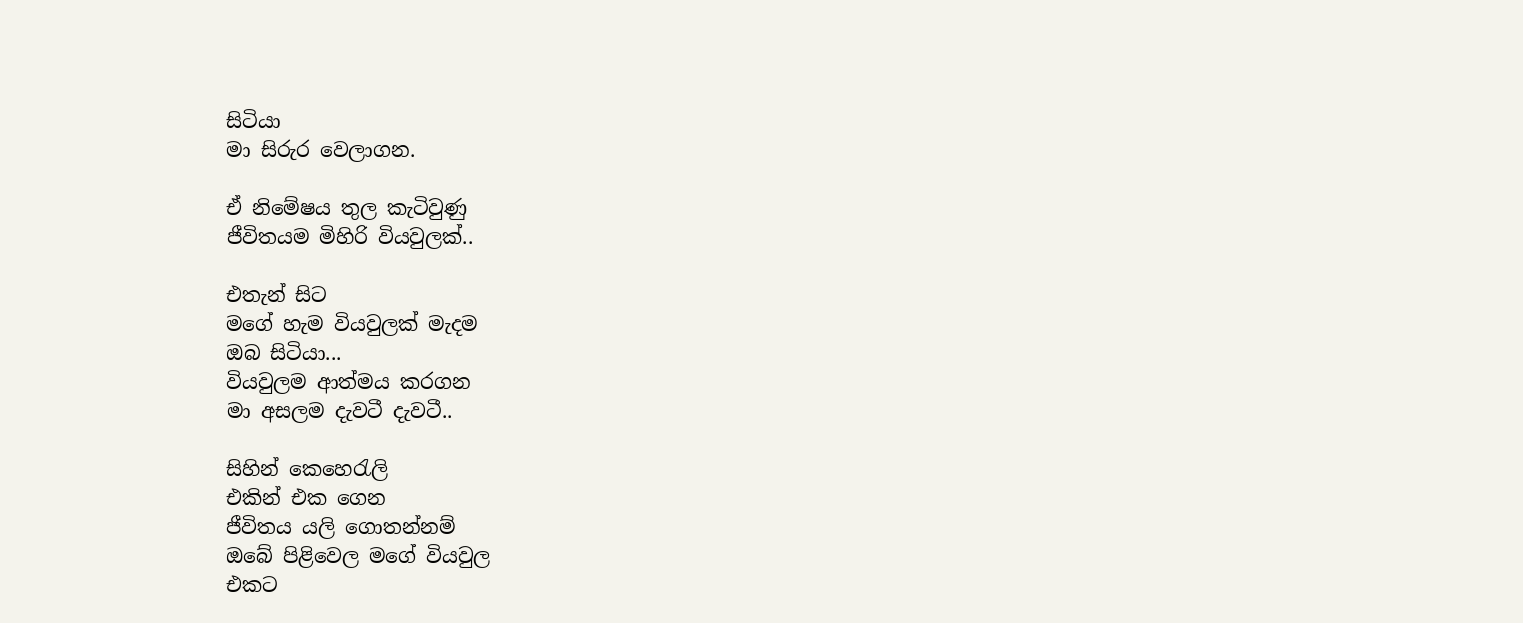සිටියා
මා සිරුර වෙලාගන.

ඒ නිමේෂය තුල කැටිවුණු
ජීවිතයම මිහිරි වියවුලක්..

එතැන් සිට
මගේ හැම වියවුලක් මැදම
ඔබ සිටියා...
වියවුලම ආත්මය කරගන
මා අසලම දැවටී දැවටී..

සිහින් කෙහෙරැලි
එකින් එක ගෙන
ජීවිතය යලි ගොතන්නම්
ඔබේ පිළිවෙල මගේ වියවුල
එකට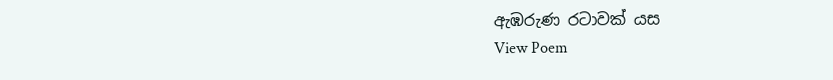ඇඹරුණ රටාවක් යස
View Poem